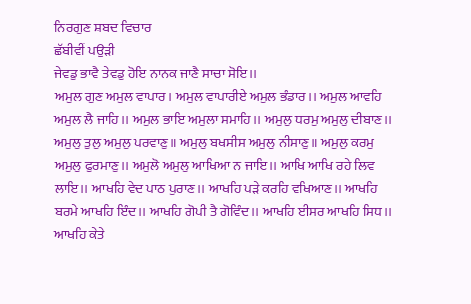ਨਿਰਗੁਣ ਸ਼ਬਦ ਵਿਚਾਰ
ਛੱਬੀਵੀਂ ਪਉੜੀ
ਜੇਵਡੁ ਭਾਵੈ ਤੇਵਡੁ ਹੋਇ ਨਾਨਕ ਜਾਣੈ ਸਾਚਾ ਸੋਇ।।
ਅਮੁਲ ਗੁਣ ਅਮੁਲ ਵਾਪਾਰ। ਅਮੁਲ ਵਾਪਾਰੀਏ ਅਮੁਲ ਭੰਡਾਰ।। ਅਮੁਲ ਆਵਹਿ ਅਮੁਲ ਲੈ ਜਾਹਿ।। ਅਮੁਲ ਭਾਇ ਅਮੁਲਾ ਸਮਾਹਿ।। ਅਮੁਲੁ ਧਰਮੁ ਅਮੁਲੁ ਦੀਬਾਣ।। ਅਮੁਲੁ ਤੁਲੁ ਅਮੁਲੁ ਪਰਵਾਣੁ॥ ਅਮੁਲੁ ਬਖਸੀਸ ਅਮੁਲੁ ਨੀਸਾਣੁ॥ ਅਮੁਲੁ ਕਰਮੁ ਅਮੁਲੁ ਫੁਰਮਾਣੁ।। ਅਮੁਲੋ ਅਮੁਲੁ ਆਖਿਆ ਨ ਜਾਇ।। ਆਖਿ ਆਖਿ ਰਹੇ ਲਿਵ ਲਾਇ।। ਆਖਹਿ ਵੇਦ ਪਾਠ ਪੁਰਾਣ।। ਆਖਹਿ ਪੜੇ ਕਰਹਿ ਵਖਿਆਣ।। ਆਖਹਿ ਬਰਮੇ ਆਖਹਿ ਇੰਦ।। ਆਖਹਿ ਗੋਪੀ ਤੈ ਗੋਵਿੰਦ।। ਆਖਹਿ ਈਸਰ ਆਖਹਿ ਸਿਧ।। ਆਖਹਿ ਕੇਤੇ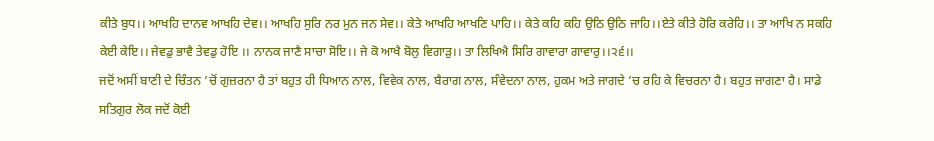ਕੀਤੇ ਬੁਧ।। ਆਖਹਿ ਦਾਨਵ ਆਖਹਿ ਦੇਵ।। ਆਖਹਿ ਸੁਰਿ ਨਰ ਮੁਨ ਜਨ ਸੇਵ।। ਕੇਤੇ ਆਖਹਿ ਆਖਣਿ ਪਾਹਿ।। ਕੇਤੇ ਕਹਿ ਕਹਿ ਉਠਿ ਉਠਿ ਜਾਹਿ।।ਏਤੇ ਕੀਤੇ ਹੋਰਿ ਕਰੇਹਿ।। ਤਾ ਆਖਿ ਨ ਸਕਹਿ ਕੇਈ ਕੇਇ।। ਜੇਵਡੁ ਭਾਵੈ ਤੇਵਡੁ ਹੋਇ ।। ਨਾਨਕ ਜਾਣੈ ਸਾਚਾ ਸੋਇ।। ਜੇ ਕੋ ਆਖੈ ਬੋਲੁ ਵਿਗਾੜੁ।। ਤਾ ਲਿਖਿਐ ਸਿਰਿ ਗਾਵਾਰਾ ਗਾਵਾਰੁ।।੨੬।।
ਜਦੋਂ ਅਸੀਂ ਬਾਣੀ ਦੇ ਚਿੰਤਨ ’ਚੋਂ ਗੁਜ਼ਰਨਾ ਹੈ ਤਾਂ ਬਹੁਤ ਹੀ ਧਿਆਨ ਨਾਲ, ਵਿਵੇਕ ਨਾਲ, ਬੈਰਾਗ ਨਾਲ, ਸੰਵੇਦਨਾ ਨਾਲ, ਹੁਕਮ ਅਤੇ ਜਾਗਦੇ ’ਚ ਰਹਿ ਕੇ ਵਿਚਰਨਾ ਹੈ। ਬਹੁਤ ਜਾਗਣਾ ਹੈ। ਸਾਡੇ ਸਤਿਗੁਰ ਲੋਕ ਜਦੋਂ ਕੋਈ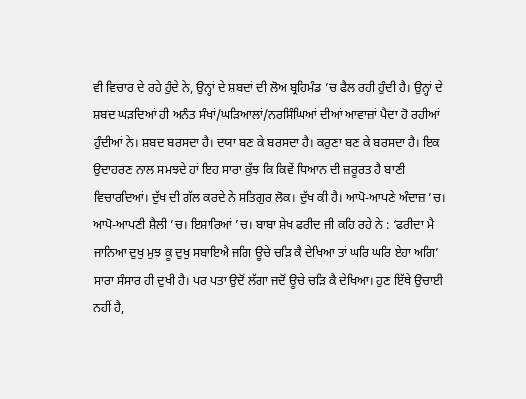ਵੀ ਵਿਚਾਰ ਦੇ ਰਹੇ ਹੁੰਦੇ ਨੇ, ਉਨ੍ਹਾਂ ਦੇ ਸ਼ਬਦਾਂ ਦੀ ਲੋਅ ਬ੍ਰਹਿਮੰਡ ’ਚ ਫੈਲ ਰਹੀ ਹੁੰਦੀ ਹੈ। ਉਨ੍ਹਾਂ ਦੇ ਸ਼ਬਦ ਘੜਦਿਆਂ ਹੀ ਅਨੰਤ ਸੰਖਾਂ/ਘੜਿਆਲਾਂ/ਨਰਸਿੰਘਿਆਂ ਦੀਆਂ ਆਵਾਜ਼ਾਂ ਪੈਦਾ ਹੋ ਰਹੀਆਂ ਹੁੰਦੀਆਂ ਨੇ। ਸ਼ਬਦ ਬਰਸਦਾ ਹੈ। ਦਯਾ ਬਣ ਕੇ ਬਰਸਦਾ ਹੈ। ਕਰੁਣਾ ਬਣ ਕੇ ਬਰਸਦਾ ਹੈ। ਇਕ ਉਦਾਹਰਣ ਨਾਲ ਸਮਝਦੇ ਹਾਂ ਇਹ ਸਾਰਾ ਕੁੱਝ ਕਿ ਕਿਵੇਂ ਧਿਆਨ ਦੀ ਜ਼ਰੂਰਤ ਹੈ ਬਾਣੀ ਵਿਚਾਰਦਿਆਂ। ਦੁੱਖ ਦੀ ਗੱਲ ਕਰਦੇ ਨੇ ਸਤਿਗੁਰ ਲੋਕ। ਦੁੱਖ ਕੀ ਹੈ। ਆਪੋ-ਆਪਣੇ ਅੰਦਾਜ਼ ’ਚ। ਆਪੋ-ਆਪਣੀ ਸ਼ੈਲੀ ’ਚ। ਇਸ਼ਾਰਿਆਂ ’ਚ। ਬਾਬਾ ਸ਼ੇਖ ਫਰੀਦ ਜੀ ਕਹਿ ਰਹੇ ਨੇ : ‘ਫਰੀਦਾ ਮੈ ਜਾਨਿਆ ਦੁਖੁ ਮੁਝ ਕੂ ਦੁਖੁ ਸਬਾਇਐ ਜਗਿ ਊਚੇ ਚੜਿ ਕੈ ਦੇਖਿਆ ਤਾਂ ਘਰਿ ਘਰਿ ਏਹਾ ਅਗਿ’ ਸਾਰਾ ਸੰਸਾਰ ਹੀ ਦੁਖੀ ਹੈ। ਪਰ ਪਤਾ ਉਦੋਂ ਲੱਗਾ ਜਦੋਂ ਊਚੇ ਚੜਿ ਕੈ ਦੇਖਿਆ। ਹੁਣ ਇੱਥੇ ਉਚਾਈ ਨਹੀਂ ਹੈ,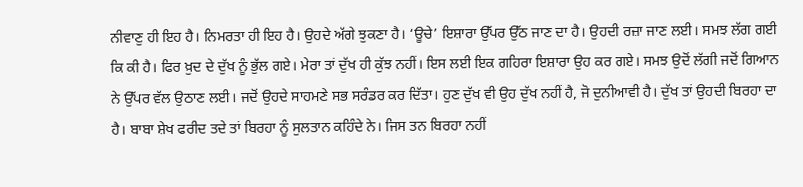ਨੀਵਾਣੁ ਹੀ ਇਹ ਹੈ। ਨਿਮਰਤਾ ਹੀ ਇਹ ਹੈ। ਉਹਦੇ ਅੱਗੇ ਝੁਕਣਾ ਹੈ। ‘ਊਚੇ’ ਇਸ਼ਾਰਾ ਉੱਪਰ ਉੱਠ ਜਾਣ ਦਾ ਹੈ। ਉਹਦੀ ਰਜ਼ਾ ਜਾਣ ਲਈ। ਸਮਝ ਲੱਗ ਗਈ ਕਿ ਕੀ ਹੈ। ਫਿਰ ਖ਼ੁਦ ਦੇ ਦੁੱਖ ਨੂੰ ਭੁੱਲ ਗਏ। ਮੇਰਾ ਤਾਂ ਦੁੱਖ ਹੀ ਕੁੱਝ ਨਹੀਂ। ਇਸ ਲਈ ਇਕ ਗਹਿਰਾ ਇਸ਼ਾਰਾ ਉਹ ਕਰ ਗਏ। ਸਮਝ ਉਦੋਂ ਲੱਗੀ ਜਦੋਂ ਗਿਆਨ ਨੇ ਉੱਪਰ ਵੱਲ ਉਠਾਣ ਲਈ। ਜਦੋਂ ਉਹਦੇ ਸਾਹਮਣੇ ਸਭ ਸਰੰਡਰ ਕਰ ਦਿੱਤਾ। ਹੁਣ ਦੁੱਖ ਵੀ ਉਹ ਦੁੱਖ ਨਹੀਂ ਹੈ, ਜੋ ਦੁਨੀਆਵੀ ਹੈ। ਦੁੱਖ ਤਾਂ ਉਹਦੀ ਬਿਰਹਾ ਦਾ ਹੈ। ਬਾਬਾ ਸ਼ੇਖ ਫਰੀਦ ਤਦੇ ਤਾਂ ਬਿਰਹਾ ਨੂੰ ਸੁਲਤਾਨ ਕਹਿੰਦੇ ਨੇ। ਜਿਸ ਤਨ ਬਿਰਹਾ ਨਹੀਂ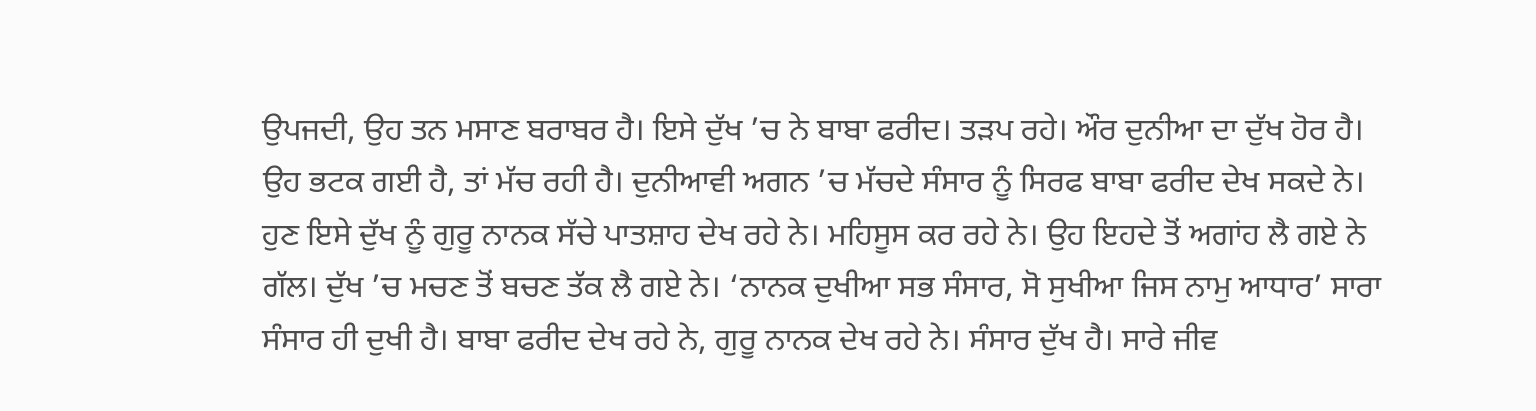ਉਪਜਦੀ, ਉਹ ਤਨ ਮਸਾਣ ਬਰਾਬਰ ਹੈ। ਇਸੇ ਦੁੱਖ ’ਚ ਨੇ ਬਾਬਾ ਫਰੀਦ। ਤੜਪ ਰਹੇ। ਔਰ ਦੁਨੀਆ ਦਾ ਦੁੱਖ ਹੋਰ ਹੈ। ਉਹ ਭਟਕ ਗਈ ਹੈ, ਤਾਂ ਮੱਚ ਰਹੀ ਹੈ। ਦੁਨੀਆਵੀ ਅਗਨ ’ਚ ਮੱਚਦੇ ਸੰਸਾਰ ਨੂੰ ਸਿਰਫ ਬਾਬਾ ਫਰੀਦ ਦੇਖ ਸਕਦੇ ਨੇ।
ਹੁਣ ਇਸੇ ਦੁੱਖ ਨੂੰ ਗੁਰੂ ਨਾਨਕ ਸੱਚੇ ਪਾਤਸ਼ਾਹ ਦੇਖ ਰਹੇ ਨੇ। ਮਹਿਸੂਸ ਕਰ ਰਹੇ ਨੇ। ਉਹ ਇਹਦੇ ਤੋਂ ਅਗਾਂਹ ਲੈ ਗਏ ਨੇ ਗੱਲ। ਦੁੱਖ ’ਚ ਮਚਣ ਤੋਂ ਬਚਣ ਤੱਕ ਲੈ ਗਏ ਨੇ। ‘ਨਾਨਕ ਦੁਖੀਆ ਸਭ ਸੰਸਾਰ, ਸੋ ਸੁਖੀਆ ਜਿਸ ਨਾਮੁ ਆਧਾਰ’ ਸਾਰਾ ਸੰਸਾਰ ਹੀ ਦੁਖੀ ਹੈ। ਬਾਬਾ ਫਰੀਦ ਦੇਖ ਰਹੇ ਨੇ, ਗੁਰੂ ਨਾਨਕ ਦੇਖ ਰਹੇ ਨੇ। ਸੰਸਾਰ ਦੁੱਖ ਹੈ। ਸਾਰੇ ਜੀਵ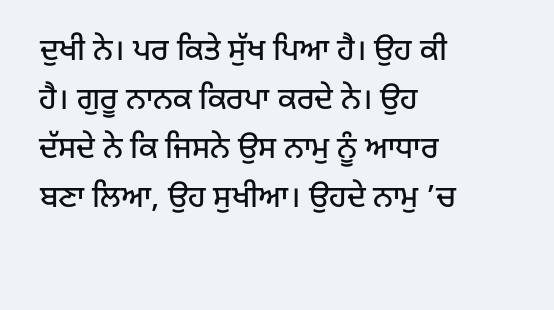ਦੁਖੀ ਨੇ। ਪਰ ਕਿਤੇ ਸੁੱਖ ਪਿਆ ਹੈ। ਉਹ ਕੀ ਹੈ। ਗੁਰੂ ਨਾਨਕ ਕਿਰਪਾ ਕਰਦੇ ਨੇ। ਉਹ ਦੱਸਦੇ ਨੇ ਕਿ ਜਿਸਨੇ ਉਸ ਨਾਮੁ ਨੂੰ ਆਧਾਰ ਬਣਾ ਲਿਆ, ਉਹ ਸੁਖੀਆ। ਉਹਦੇ ਨਾਮੁ ’ਚ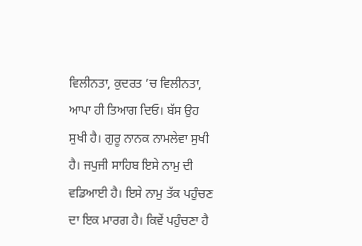ਵਿਲੀਨਤਾ, ਕੁਦਰਤ ’ਚ ਵਿਲੀਨਤਾ, ਆਪਾ ਹੀ ਤਿਆਗ ਦਿਓ। ਬੱਸ ਉਹ ਸੁਖੀ ਹੈ। ਗੁਰੂ ਨਾਨਕ ਨਾਮਲੇਵਾ ਸੁਖੀ ਹੈ। ਜਪੁਜੀ ਸਾਹਿਬ ਇਸੇ ਨਾਮੁ ਦੀ ਵਡਿਆਈ ਹੈ। ਇਸੇ ਨਾਮੁ ਤੱਕ ਪਹੁੰਚਣ ਦਾ ਇਕ ਮਾਰਗ ਹੈ। ਕਿਵੇਂ ਪਹੁੰਚਣਾ ਹੈ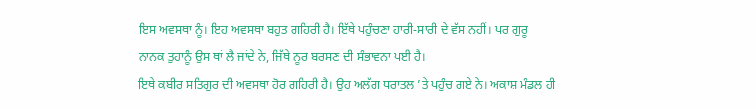ਇਸ ਅਵਸਥਾ ਨੂੰ। ਇਹ ਅਵਸਥਾ ਬਹੁਤ ਗਹਿਰੀ ਹੈ। ਇੱਥੇ ਪਹੁੰਚਣਾ ਹਾਰੀ-ਸਾਰੀ ਦੇ ਵੱਸ ਨਹੀਂ। ਪਰ ਗੁਰੂ ਨਾਨਕ ਤੁਹਾਨੂੰ ਉਸ ਥਾਂ ਲੈ ਜਾਂਦੇ ਨੇ, ਜਿੱਥੇ ਨੂਰ ਬਰਸਣ ਦੀ ਸੰਭਾਵਨਾ ਪਈ ਹੈ।
ਇਥੇ ਕਬੀਰ ਸਤਿਗੁਰ ਦੀ ਅਵਸਥਾ ਹੋਰ ਗਹਿਰੀ ਹੈ। ਉਹ ਅਲੱਗ ਧਰਾਤਲ ’ਤੇ ਪਹੁੰਚ ਗਏ ਨੇ। ਅਕਾਸ਼ ਮੰਡਲ ਹੀ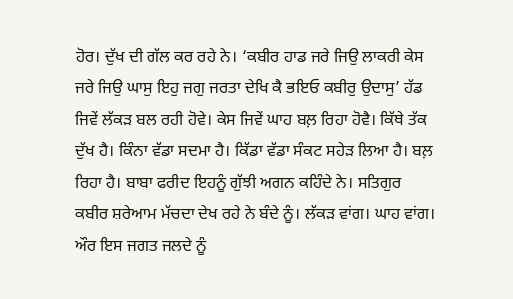ਹੋਰ। ਦੁੱਖ ਦੀ ਗੱਲ ਕਰ ਰਹੇ ਨੇ। ‘ਕਬੀਰ ਹਾਡ ਜਰੇ ਜਿਉ ਲਾਕਰੀ ਕੇਸ ਜਰੇ ਜਿਉ ਘਾਸੁ ਇਹੁ ਜਗੁ ਜਰਤਾ ਦੇਖਿ ਕੈ ਭਇਓ ਕਬੀਰੁ ਉਦਾਸੁ’ ਹੱਡ ਜਿਵੇਂ ਲੱਕੜ ਬਲ ਰਹੀ ਹੋਵੇ। ਕੇਸ ਜਿਵੇਂ ਘਾਹ ਬਲ਼ ਰਿਹਾ ਹੋਵੈ। ਕਿੱਥੇ ਤੱਕ ਦੁੱਖ ਹੈ। ਕਿੰਨਾ ਵੱਡਾ ਸਦਮਾ ਹੈ। ਕਿੱਡਾ ਵੱਡਾ ਸੰਕਟ ਸਹੇੜ ਲਿਆ ਹੈ। ਬਲ਼ ਰਿਹਾ ਹੈ। ਬਾਬਾ ਫਰੀਦ ਇਹਨੂੰ ਗੁੱਝੀ ਅਗਨ ਕਹਿੰਦੇ ਨੇ। ਸਤਿਗੁਰ ਕਬੀਰ ਸ਼ਰੇਆਮ ਮੱਚਦਾ ਦੇਖ ਰਹੇ ਨੇ ਬੰਦੇ ਨੂੰ। ਲੱਕੜ ਵਾਂਗ। ਘਾਹ ਵਾਂਗ। ਔਰ ਇਸ ਜਗਤ ਜਲਦੇ ਨੂੰ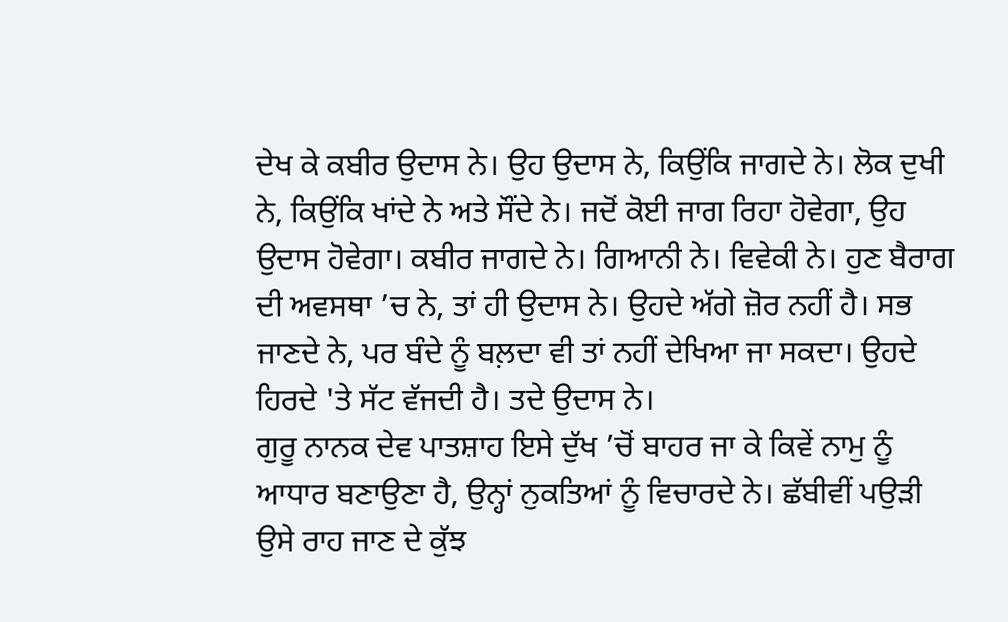ਦੇਖ ਕੇ ਕਬੀਰ ਉਦਾਸ ਨੇ। ਉਹ ਉਦਾਸ ਨੇ, ਕਿਉਂਕਿ ਜਾਗਦੇ ਨੇ। ਲੋਕ ਦੁਖੀ ਨੇ, ਕਿਉਂਕਿ ਖਾਂਦੇ ਨੇ ਅਤੇ ਸੌਂਦੇ ਨੇ। ਜਦੋਂ ਕੋਈ ਜਾਗ ਰਿਹਾ ਹੋਵੇਗਾ, ਉਹ ਉਦਾਸ ਹੋਵੇਗਾ। ਕਬੀਰ ਜਾਗਦੇ ਨੇ। ਗਿਆਨੀ ਨੇ। ਵਿਵੇਕੀ ਨੇ। ਹੁਣ ਬੈਰਾਗ ਦੀ ਅਵਸਥਾ ’ਚ ਨੇ, ਤਾਂ ਹੀ ਉਦਾਸ ਨੇ। ਉਹਦੇ ਅੱਗੇ ਜ਼ੋਰ ਨਹੀਂ ਹੈ। ਸਭ ਜਾਣਦੇ ਨੇ, ਪਰ ਬੰਦੇ ਨੂੰ ਬਲ਼ਦਾ ਵੀ ਤਾਂ ਨਹੀਂ ਦੇਖਿਆ ਜਾ ਸਕਦਾ। ਉਹਦੇ ਹਿਰਦੇ 'ਤੇ ਸੱਟ ਵੱਜਦੀ ਹੈ। ਤਦੇ ਉਦਾਸ ਨੇ।
ਗੁਰੂ ਨਾਨਕ ਦੇਵ ਪਾਤਸ਼ਾਹ ਇਸੇ ਦੁੱਖ ’ਚੋਂ ਬਾਹਰ ਜਾ ਕੇ ਕਿਵੇਂ ਨਾਮੁ ਨੂੰ ਆਧਾਰ ਬਣਾਉਣਾ ਹੈ, ਉਨ੍ਹਾਂ ਨੁਕਤਿਆਂ ਨੂੰ ਵਿਚਾਰਦੇ ਨੇ। ਛੱਬੀਵੀਂ ਪਉੜੀ ਉਸੇ ਰਾਹ ਜਾਣ ਦੇ ਕੁੱਝ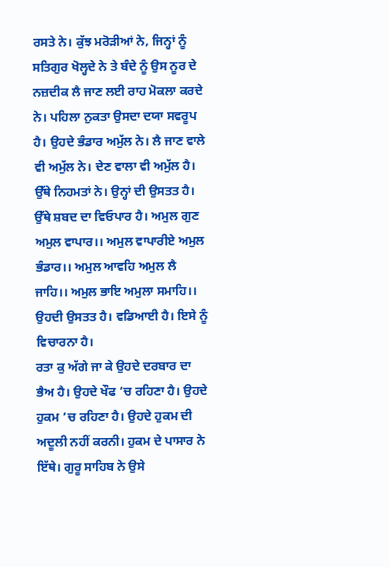ਰਸਤੇ ਨੇ। ਕੁੱਝ ਮਰੋੜੀਆਂ ਨੇ, ਜਿਨ੍ਹਾਂ ਨੂੰ ਸਤਿਗੁਰ ਖੋਲ੍ਹਦੇ ਨੇ ਤੇ ਬੰਦੇ ਨੂੰ ਉਸ ਨੂਰ ਦੇ ਨਜ਼ਦੀਕ ਲੈ ਜਾਣ ਲਈ ਰਾਹ ਮੋਕਲਾ ਕਰਦੇ ਨੇ। ਪਹਿਲਾ ਨੁਕਤਾ ਉਸਦਾ ਦਯਾ ਸਵਰੂਪ ਹੈ। ਉਹਦੇ ਭੰਡਾਰ ਅਮੁੱਲ ਨੇ। ਲੈ ਜਾਣ ਵਾਲੇ ਵੀ ਅਮੁੱਲ ਨੇ। ਦੇਣ ਵਾਲਾ ਵੀ ਅਮੁੱਲ ਹੈ। ਉੱਥੇ ਨਿਹਮਤਾਂ ਨੇ। ਉਨ੍ਹਾਂ ਦੀ ਉਸਤਤ ਹੈ। ਉੱਥੇ ਸ਼ਬਦ ਦਾ ਵਿਓਪਾਰ ਹੈ। ਅਮੁਲ ਗੁਣ ਅਮੁਲ ਵਾਪਾਰ।। ਅਮੁਲ ਵਾਪਾਰੀਏ ਅਮੁਲ ਭੰਡਾਰ।। ਅਮੁਲ ਆਵਹਿ ਅਮੁਲ ਲੈ ਜਾਹਿ।। ਅਮੁਲ ਭਾਇ ਅਮੁਲਾ ਸਮਾਹਿ।। ਉਹਦੀ ਉਸਤਤ ਹੈ। ਵਡਿਆਈ ਹੈ। ਇਸੇ ਨੂੰ ਵਿਚਾਰਨਾ ਹੈ।
ਰਤਾ ਕੁ ਅੱਗੇ ਜਾ ਕੇ ਉਹਦੇ ਦਰਬਾਰ ਦਾ ਭੈਅ ਹੈ। ਉਹਦੇ ਖੌਫ ’ਚ ਰਹਿਣਾ ਹੈ। ਉਹਦੇ ਹੁਕਮ ’ਚ ਰਹਿਣਾ ਹੈ। ਉਹਦੇ ਹੁਕਮ ਦੀ ਅਦੂਲੀ ਨਹੀਂ ਕਰਨੀ। ਹੁਕਮ ਦੇ ਪਾਸਾਰ ਨੇ ਇੱਥੇ। ਗੁਰੂ ਸਾਹਿਬ ਨੇ ਉਸੇ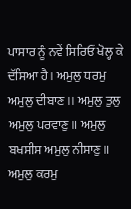ਪਾਸਾਰ ਨੂੰ ਨਵੇਂ ਸਿਰਿਓਂ ਖੋਲ੍ਹ ਕੇ ਦੱਸਿਆ ਹੈ। ਅਮੁਲੁ ਧਰਮੁ ਅਮੁਲੁ ਦੀਬਾਣ।। ਅਮੁਲੁ ਤੁਲੁ ਅਮੁਲੁ ਪਰਵਾਣੁ॥ ਅਮੁਲੁ ਬਖਸੀਸ ਅਮੁਲੁ ਨੀਸਾਣੁ॥ ਅਮੁਲੁ ਕਰਮੁ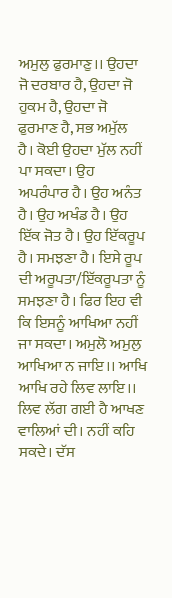ਅਮੁਲੁ ਫੁਰਮਾਣੁ।। ਉਹਦਾ ਜੋ ਦਰਬਾਰ ਹੈ, ਉਹਦਾ ਜੋ ਹੁਕਮ ਹੈ, ਉਹਦਾ ਜੋ ਫੁਰਮਾਣ ਹੈ, ਸਭ ਅਮੁੱਲ ਹੈ। ਕੋਈ ਉਹਦਾ ਮੁੱਲ ਨਹੀਂ ਪਾ ਸਕਦਾ। ਉਹ ਅਪਰੰਪਾਰ ਹੈ। ਉਹ ਅਨੰਤ ਹੈ। ਉਹ ਅਖੰਡ ਹੈ। ਉਹ ਇੱਕ ਜੋਤ ਹੈ। ਉਹ ਇੱਕਰੂਪ ਹੈ। ਸਮਝਣਾ ਹੈ। ਇਸੇ ਰੂਪ ਦੀ ਅਰੂਪਤਾ/ਇੱਕਰੂਪਤਾ ਨੂੰ ਸਮਝਣਾ ਹੈ। ਫਿਰ ਇਹ ਵੀ ਕਿ ਇਸਨੂੰ ਆਖਿਆ ਨਹੀਂ ਜਾ ਸਕਦਾ। ਅਮੁਲੋ ਅਮੁਲੁ ਆਖਿਆ ਨ ਜਾਇ।। ਆਖਿ ਆਖਿ ਰਹੇ ਲਿਵ ਲਾਇ।। ਲਿਵ ਲੱਗ ਗਈ ਹੈ ਆਖਣ ਵਾਲਿਆਂ ਦੀ। ਨਹੀਂ ਕਹਿ ਸਕਦੇ। ਦੱਸ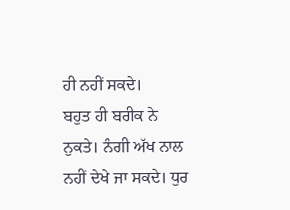ਹੀ ਨਹੀਂ ਸਕਦੇ।
ਬਹੁਤ ਹੀ ਬਰੀਕ ਨੇ ਨੁਕਤੇ। ਨੰਗੀ ਅੱਖ ਨਾਲ ਨਹੀਂ ਦੇਖੇ ਜਾ ਸਕਦੇ। ਧੁਰ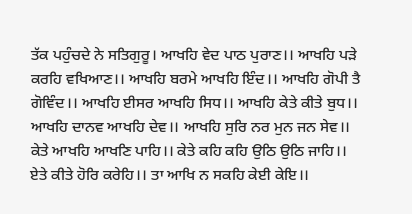ਤੱਕ ਪਹੁੰਚਦੇ ਨੇ ਸਤਿਗੁਰੂ। ਆਖਹਿ ਵੇਦ ਪਾਠ ਪੁਰਾਣ।। ਆਖਹਿ ਪੜੇ ਕਰਹਿ ਵਖਿਆਣ।। ਆਖਹਿ ਬਰਮੇ ਆਖਹਿ ਇੰਦ।। ਆਖਹਿ ਗੋਪੀ ਤੈ ਗੋਵਿੰਦ।। ਆਖਹਿ ਈਸਰ ਆਖਹਿ ਸਿਧ।। ਆਖਹਿ ਕੇਤੇ ਕੀਤੇ ਬੁਧ।। ਆਖਹਿ ਦਾਨਵ ਆਖਹਿ ਦੇਵ।। ਆਖਹਿ ਸੁਰਿ ਨਰ ਮੁਨ ਜਨ ਸੇਵ।। ਕੇਤੇ ਆਖਹਿ ਆਖਣਿ ਪਾਹਿ।। ਕੇਤੇ ਕਹਿ ਕਹਿ ਉਠਿ ਉਠਿ ਜਾਹਿ।। ਏਤੇ ਕੀਤੇ ਹੋਰਿ ਕਰੇਹਿ।। ਤਾ ਆਖਿ ਨ ਸਕਹਿ ਕੇਈ ਕੇਇ।।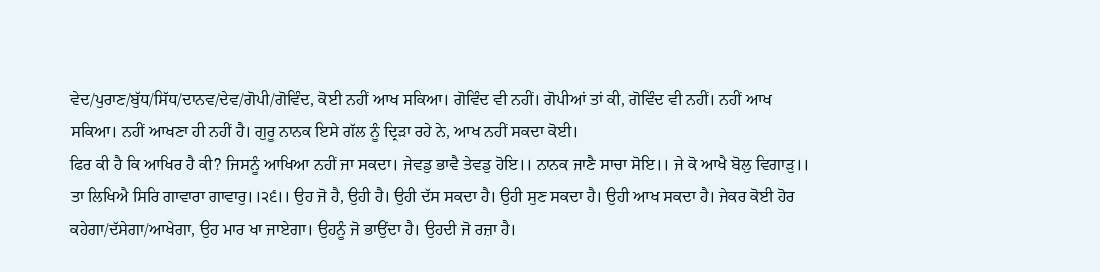ਵੇਦ/ਪੁਰਾਣ/ਬੁੱਧ/ਸਿੱਧ/ਦਾਨਵ/ਦੇਵ/ਗੋਪੀ/ਗੋਵਿੰਦ, ਕੋਈ ਨਹੀਂ ਆਖ ਸਕਿਆ। ਗੋਵਿੰਦ ਵੀ ਨਹੀਂ। ਗੋਪੀਆਂ ਤਾਂ ਕੀ, ਗੋਵਿੰਦ ਵੀ ਨਹੀਂ। ਨਹੀਂ ਆਖ ਸਕਿਆ। ਨਹੀਂ ਆਖਣਾ ਹੀ ਨਹੀਂ ਹੈ। ਗੁਰੂ ਨਾਨਕ ਇਸੇ ਗੱਲ ਨੂੰ ਦ੍ਰਿੜਾ ਰਹੇ ਨੇ, ਆਖ ਨਹੀਂ ਸਕਦਾ ਕੋਈ।
ਫਿਰ ਕੀ ਹੈ ਕਿ ਆਖਿਰ ਹੈ ਕੀ? ਜਿਸਨੂੰ ਆਖਿਆ ਨਹੀਂ ਜਾ ਸਕਦਾ। ਜੇਵਡੁ ਭਾਵੈ ਤੇਵਡੁ ਹੋਇ।। ਨਾਨਕ ਜਾਣੈ ਸਾਚਾ ਸੋਇ।। ਜੇ ਕੋ ਆਖੈ ਬੋਲੁ ਵਿਗਾੜੁ।। ਤਾ ਲਿਖਿਐ ਸਿਰਿ ਗਾਵਾਰਾ ਗਾਵਾਰੁ।।੨੬।। ਉਹ ਜੋ ਹੈ, ਉਹੀ ਹੈ। ਉਹੀ ਦੱਸ ਸਕਦਾ ਹੈ। ਉਹੀ ਸੁਣ ਸਕਦਾ ਹੈ। ਉਹੀ ਆਖ ਸਕਦਾ ਹੈ। ਜੇਕਰ ਕੋਈ ਹੋਰ ਕਹੇਗਾ/ਦੱਸੇਗਾ/ਆਖੇਗਾ, ਉਹ ਮਾਰ ਖਾ ਜਾਏਗਾ। ਉਹਨੂੰ ਜੋ ਭਾਉਂਦਾ ਹੈ। ਉਹਦੀ ਜੋ ਰਜ਼ਾ ਹੈ।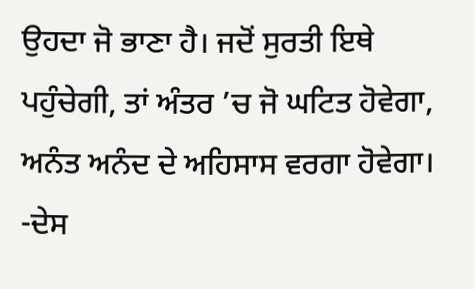ਉਹਦਾ ਜੋ ਭਾਣਾ ਹੈ। ਜਦੋਂ ਸੁਰਤੀ ਇਥੇ ਪਹੁੰਚੇਗੀ, ਤਾਂ ਅੰਤਰ ’ਚ ਜੋ ਘਟਿਤ ਹੋਵੇਗਾ, ਅਨੰਤ ਅਨੰਦ ਦੇ ਅਹਿਸਾਸ ਵਰਗਾ ਹੋਵੇਗਾ।
-ਦੇਸ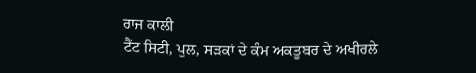ਰਾਜ ਕਾਲੀ
ਟੈਂਟ ਸਿਟੀ, ਪੁਲ, ਸੜਕਾਂ ਦੇ ਕੰਮ ਅਕਤੂਬਰ ਦੇ ਅਖੀਰਲੇ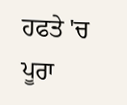ਹਫਤੇ 'ਚ ਪੂਰਾ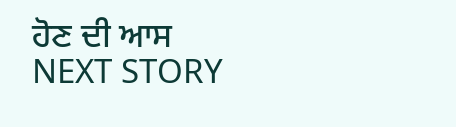ਹੋਣ ਦੀ ਆਸ
NEXT STORY